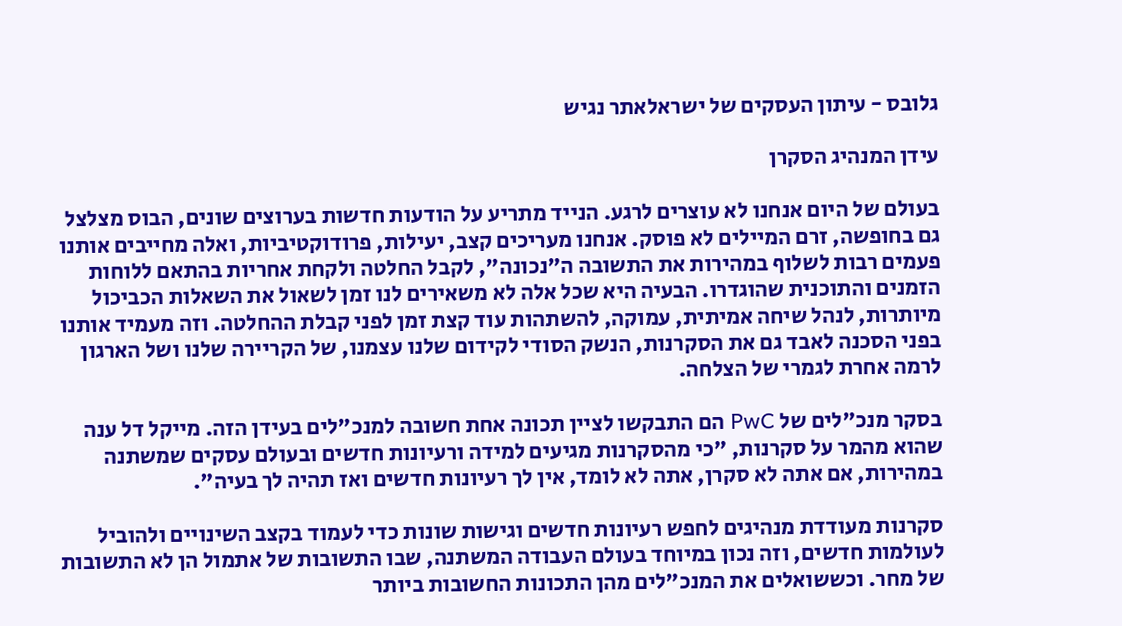גלובס - עיתון העסקים של ישראלאתר נגיש

עידן המנהיג הסקרן

בעולם של היום אנחנו לא עוצרים לרגע. הנייד מתריע על הודעות חדשות בערוצים שונים, הבוס מצלצל גם בחופשה, זרם המיילים לא פוסק. אנחנו מעריכים קצב, יעילות, פרודוקטיביות, ואלה מחייבים אותנו פעמים רבות לשלוף במהירות את התשובה ה"נכונה", לקבל החלטה ולקחת אחריות בהתאם ללוחות הזמנים והתוכנית שהוגדרו. הבעיה היא שכל אלה לא משאירים לנו זמן לשאול את השאלות הכביכול מיותרות, לנהל שיחה אמיתית, עמוקה, להשתהות עוד קצת זמן לפני קבלת ההחלטה. וזה מעמיד אותנו בפני הסכנה לאבד גם את הסקרנות, הנשק הסודי לקידום שלנו עצמנו, של הקריירה שלנו ושל הארגון לרמה אחרת לגמרי של הצלחה.

בסקר מנכ"לים של PwC הם התבקשו לציין תכונה אחת חשובה למנכ"לים בעידן הזה. מייקל דל ענה שהוא מהמר על סקרנות, "כי מהסקרנות מגיעים למידה ורעיונות חדשים ובעולם עסקים שמשתנה במהירות, אם אתה לא סקרן, אתה לא לומד, אין לך רעיונות חדשים ואז תהיה לך בעיה".

סקרנות מעודדת מנהיגים לחפש רעיונות חדשים וגישות שונות כדי לעמוד בקצב השינויים ולהוביל לעולמות חדשים, וזה נכון במיוחד בעולם העבודה המשתנה, שבו התשובות של אתמול הן לא התשובות של מחר. וכששואלים את המנכ"לים מהן התכונות החשובות ביותר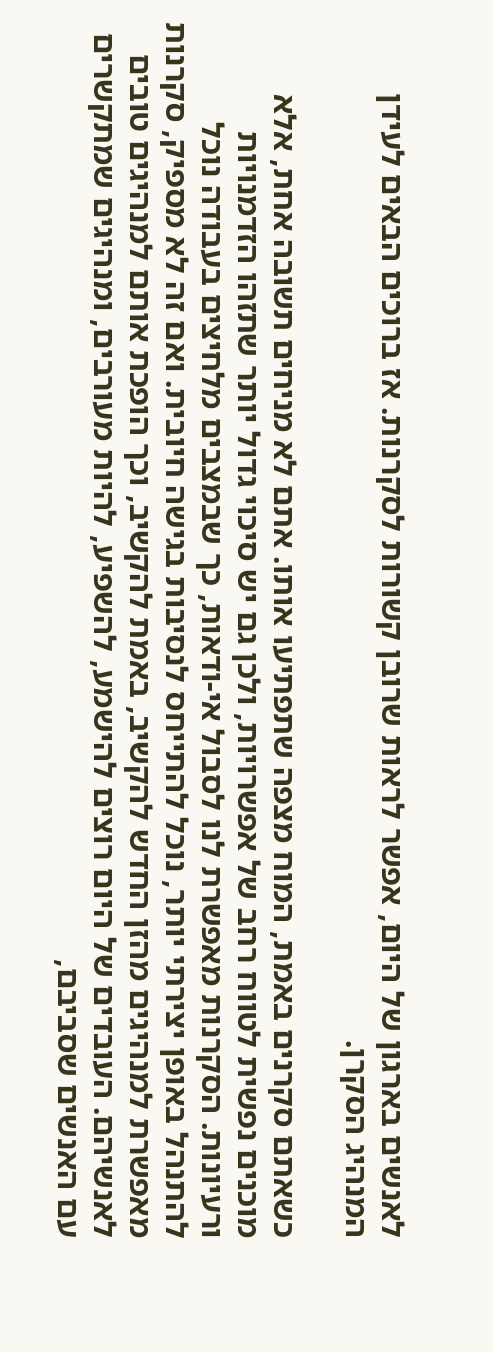לאנשים בארגון של היום, אפשר לראות שרובן קשורות לסקרנות. אז ברוכים הבאים לעידן המנהיג הסקרן.

כשאתם סקרנים באמת, המוח מצפה שתפתיעו אותו. אתם לא מניחים תשובה אחת, אלא מוכנים נפשית לטווח רחב של אפשרויות, ולכן גם יש סיכוי גדול יותר שתזהו הזדמנויות ורעיונות. הסקרנות מאפשרת לנו לסבול אי-ודאות, כך שבמצבים מלחיצים בעבודה נוכל להתנהל באופן יצירתי יותר, נוכל להתייחס לנסיבות בגישה חיובית. ואם זה לא מספיק, סקרנות מאפשרת למנהיגים מהזן החדש להקשיב, באמת להקשיב, וכך הופכת אותם למנהיגים טובים לאנשיהם. העובדים של היום רוצים להישמע, להשפיע, להיות מעורבים, ומנהיגים שמתקשרים עם האנשים שסביבם,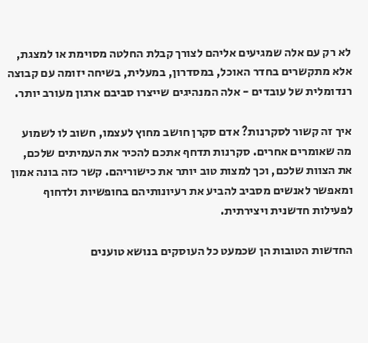לא רק עם אלה שמגיעים אליהם לצורך קבלת החלטה מסוימת או למצגת, אלא מתקשרים בחדר האוכל, במסדרון, במעלית, בשיחה יזומה עם קבוצה רנדומלית של עובדים - אלה המנהיגים שייצרו סביבם ארגון מעורב יותר.

איך זה קשור לסקרנות? אדם סקרן חושב מחוץ לעצמו, חשוב לו לשמוע מה שאומרים אחרים. סקרנות תדחף אתכם להכיר את העמיתים שלכם, את הצוות שלכם, וכך למצות טוב יותר את כישוריהם. קשר כזה בונה אמון ומאפשר לאנשים מסביב להביע את רעיונותיהם בחופשיות ולדחוף לפעילות חדשנית ויצירתית.

החדשות הטובות הן שכמעט כל העוסקים בנושא טוענים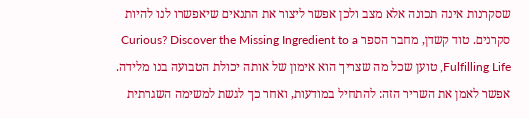שסקרנות אינה תכונה אלא מצב ולכן אפשר ליצור את התנאים שיאפשרו לנו להיות סקרנים. טוד קשדן, מחבר הספר Curious? Discover the Missing Ingredient to a Fulfilling Life, טוען שכל מה שצריך הוא אימון של אותה יכולת הטבועה בנו מלידה. אפשר לאמן את השריר הזה: להתחיל במודעות, ואחר כך לגשת למשימה השגרתית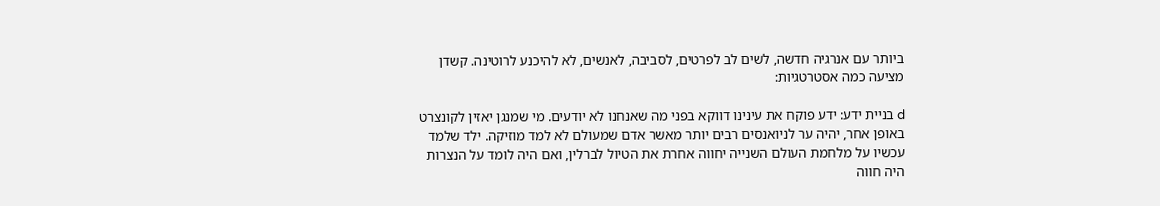ביותר עם אנרגיה חדשה, לשים לב לפרטים, לסביבה, לאנשים, לא להיכנע לרוטינה. קשדן מציעה כמה אסטרטגיות:

d בניית ידע: ידע פוקח את עינינו דווקא בפני מה שאנחנו לא יודעים. מי שמנגן יאזין לקונצרט באופן אחר, יהיה ער לניואנסים רבים יותר מאשר אדם שמעולם לא למד מוזיקה. ילד שלמד עכשיו על מלחמת העולם השנייה יחווה אחרת את הטיול לברלין, ואם היה לומד על הנצרות היה חווה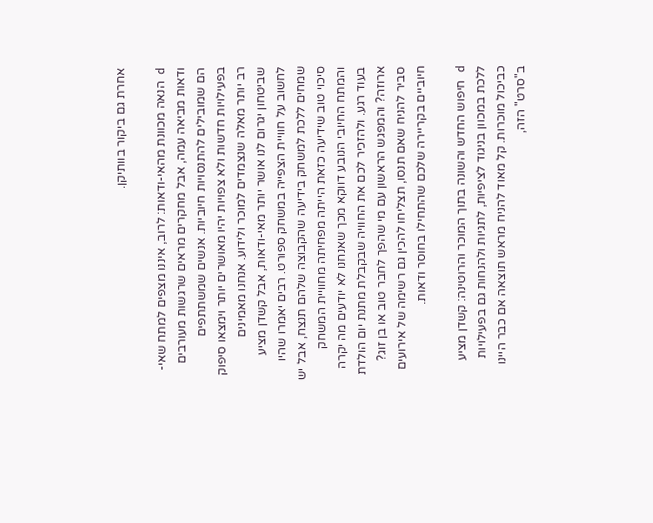אחרת גם ביקור בוותיקן.

d הנאה מכוונת מהאי-ודאות: לרוב, איננו מצפים למתח שאי-ודאות מביאה עמה, אבל מחקרים מראים שרגשות מעורבים הם שמובילים להתנסויות חיוביות. אנשים שמשתתפים בפעילויות חדשות ולא צפויות יהיו מאושרים יותר וימצאו סיפוק רב יותר מאלה שנצמדים למוכר ולידוע. אנחנו מאמינים שביטחון יגרום לנו אושר יותר מאי-ודאות, אבל קשדן מציע לחשוב על חוויית הצפייה במשחק ספורט. רבים יאמרו שהיו שמחים ללכת למשחק בידיעה שהקבוצה שלהם תנצח, אבל יש סיכוי טוב שידיעה כזאת הייתה מפחיתה מחוויית המשחק והמתח החיובי הנובע דווקא מכך שאנחנו לא יודעים מה יקרה בעוד רגע. ולהזכיר לכם את החוויה שבקבלת מתנת יום הולדת ארוזה? והמפגש הראשון עם מי שהפך לחבר טוב או בן זוג? סביר להניח שאם תנסו, תצליחו להכין גם רשימה של אירועים חיוביים בקריירה שלכם שהתחילו בחוסר ודאות.

d חיפוש החדש והשונה בתוך המוכר והרוטינה: קשדן מציע ללכת במכוון בניגוד לציפיות, לתגיות ולהנחות גם בפעילויות כביכול מוכרות. קל מאוד להניח מראש תוצאה אם כבר היינו ב"סרט" הזה,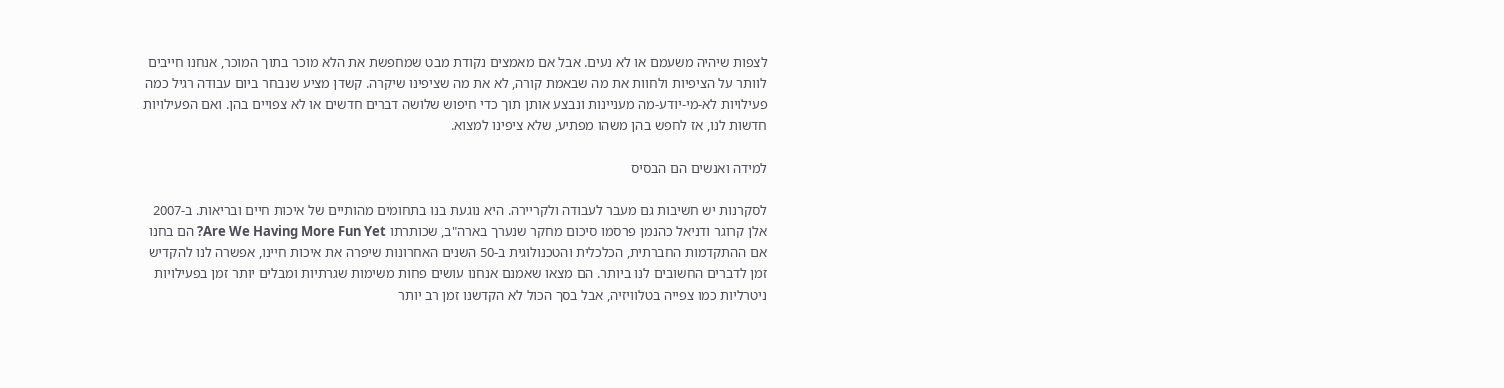לצפות שיהיה משעמם או לא נעים. אבל אם מאמצים נקודת מבט שמחפשת את הלא מוכר בתוך המוכר, אנחנו חייבים לוותר על הציפיות ולחוות את מה שבאמת קורה, לא את מה שציפינו שיקרה. קשדן מציע שנבחר ביום עבודה רגיל כמה פעילויות לא-מי-יודע-מה מעניינות ונבצע אותן תוך כדי חיפוש שלושה דברים חדשים או לא צפויים בהן. ואם הפעילויות חדשות לנו, אז לחפש בהן משהו מפתיע, שלא ציפינו למצוא.

למידה ואנשים הם הבסיס

לסקרנות יש חשיבות גם מעבר לעבודה ולקריירה. היא נוגעת בנו בתחומים מהותיים של איכות חיים ובריאות. ב-2007 אלן קרוגר ודניאל כהנמן פרסמו סיכום מחקר שנערך בארה"ב, שכותרתו Are We Having More Fun Yet? הם בחנו אם ההתקדמות החברתית, הכלכלית והטכנולוגית ב-50 השנים האחרונות שיפרה את איכות חיינו, אפשרה לנו להקדיש זמן לדברים החשובים לנו ביותר. הם מצאו שאמנם אנחנו עושים פחות משימות שגרתיות ומבלים יותר זמן בפעילויות ניטרליות כמו צפייה בטלוויזיה, אבל בסך הכול לא הקדשנו זמן רב יותר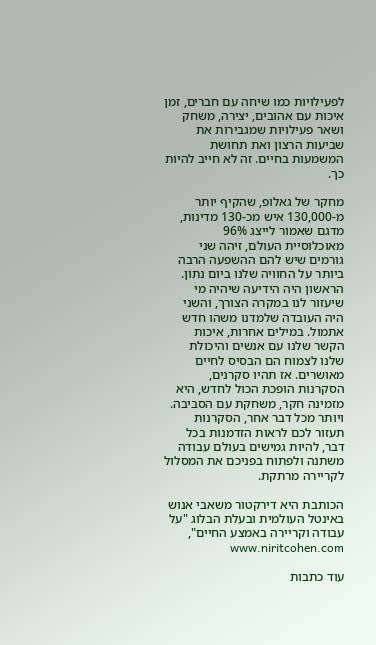לפעילויות כמו שיחה עם חברים, זמן איכות עם אהובים, יצירה, משחק ושאר פעילויות שמגבירות את שביעות הרצון ואת תחושת המשמעות בחיים. זה לא חייב להיות כך.

מחקר של גאלופ, שהקיף יותר מ-130,000 איש מכ-130 מדינות, מדגם שאמור לייצג 96% מאוכלוסיית העולם, זיהה שני גורמים שיש להם ההשפעה הרבה ביותר על החוויה שלנו ביום נתון. הראשון היה הידיעה שיהיה מי שיעזור לנו במקרה הצורך, והשני היה העובדה שלמדנו משהו חדש אתמול. במילים אחרות, איכות הקשר שלנו עם אנשים והיכולת שלנו לצמוח הם הבסיס לחיים מאושרים. אז תהיו סקרנים, הסקרנות הופכת הכול לחדש, היא מזמינה חקר, משחקת עם הסביבה. ויותר מכל דבר אחר, הסקרנות תעזור לכם לראות הזדמנות בכל דבר, להיות גמישים בעולם עבודה משתנה ולפתוח בפניכם את המסלול לקריירה מרתקת.

הכותבת היא דירקטור משאבי אנוש באינטל העולמית ובעלת הבלוג "על עבודה וקריירה באמצע החיים", www.niritcohen.com

עוד כתבות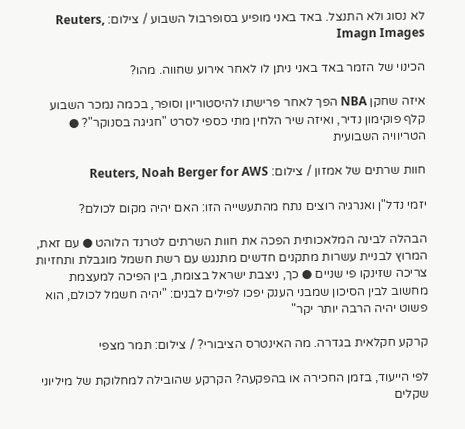לא נסוג ולא התנצל. באד באני מופיע בסופרבול השבוע / צילום: Reuters, Imagn Images

הכינוי של הזמר באד באני ניתן לו לאחר אירוע שחווה. מהו?

איזה שחקן NBA הפך לאחר פרישתו להיסטוריון וסופר, בכמה נמכר השבוע קלף פוקימון נדיר, ואיזה שיר הלחין מתי כספי לסרט "חגיגה בסנוקר"? ● הטריוויה השבועית

חוות שרתים של אמזון / צילום: Reuters, Noah Berger for AWS

יזמי נדל"ן ואנרגיה רוצים נתח מהתעשייה הזו: האם יהיה מקום לכולם?

הבהלה לבינה המלאכותית הפכה את חוות השרתים לטרנד הלוהט ● עם זאת, המרוץ לבניית עשרות מתקנים חדשים מתנגש עם רשת חשמל מוגבלת ותחזיות צריכה שזינקו פי שניים ● כך, ניצבת ישראל בצומת, בין הפיכה למעצמת מחשוב לבין הסיכון שמבני הענק יפכו לפילים לבנים: "יהיה חשמל לכולם, הוא פשוט יהיה הרבה יותר יקר"

קרקע חקלאית בגדרה. מה האינטרס הציבורי? / צילום: תמר מצפי

לפי הייעוד, בזמן החכירה או בהפקעה? הקרקע שהובילה למחלוקת של מיליוני שקלים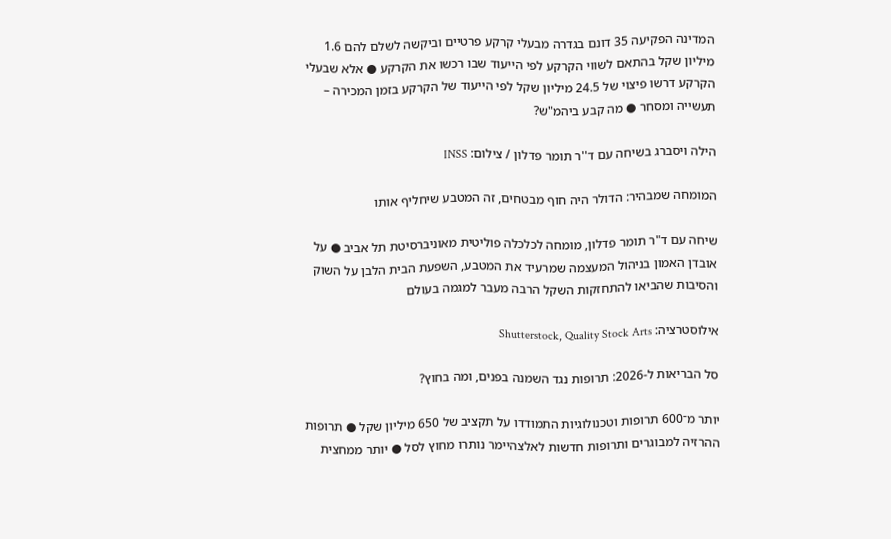המדינה הפקיעה 35 דונם בגדרה מבעלי קרקע פרטיים וביקשה לשלם להם 1.6 מיליון שקל בהתאם לשווי הקרקע לפי הייעוד שבו רכשו את הקרקע ● אלא שבעלי הקרקע דרשו פיצוי של 24.5 מיליון שקל לפי הייעוד של הקרקע בזמן המכירה – תעשייה ומסחר ● מה קבע ביהמ"ש?

הילה ויסברג בשיחה עם ד''ר תומר פדלון / צילום: INSS

המומחה שמבהיר: הדולר היה חוף מבטחים, זה המטבע שיחליף אותו

שיחה עם ד"ר תומר פדלון, מומחה לכלכלה פוליטית מאוניברסיטת תל אביב ● על אובדן האמון בניהול המעצמה שמרעיד את המטבע, השפעת הבית הלבן על השוק והסיבות שהביאו להתחזקות השקל הרבה מעבר למגמה בעולם

אילוסטרציה: Shutterstock, Quality Stock Arts

סל הבריאות ל-2026: תרופות נגד השמנה בפנים, ומה בחוץ?

יותר מ־600 תרופות וטכנולוגיות התמודדו על תקציב של 650 מיליון שקל ● תרופות ההרזיה למבוגרים ותרופות חדשות לאלצהיימר נותרו מחוץ לסל ● יותר ממחצית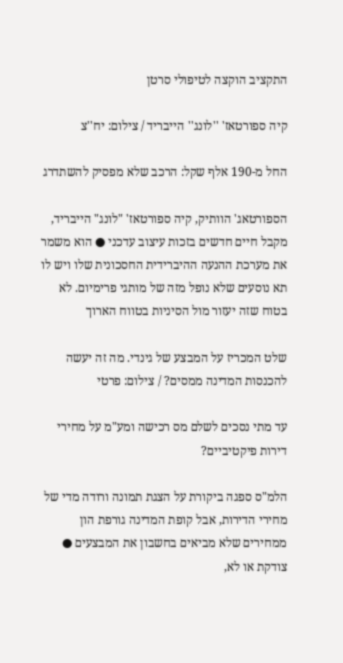התקציב הוקצה לטיפולי סרטן

קיה ספורטאז' ''לונג'' הייבריד / צילום: יח''צ

החל מ-190 אלף שקל: הרכב שלא מפסיק להשתדרג

הספורטאג' הוותיק, קיה ספורטאז' "לונג" הייבריד, מקבל חיים חדשים בזכות עיצוב עדכני ● הוא משמר את מערכת ההנעה ההיברידית החסכונית שלו ויש לו תא נוסעים שלא נופל מזה של מותגי פרימיום. לא בטוח שזה יעזור מול הסיניות בטווח הארוך

שלט המכריז על המבצע של גינדי. מה זה יעשה להכנסות המדינה ממסים? / צילום: פרטי

עד מתי נסכים לשלם מס רכישה ומע"מ על מחירי דירות פיקטיביים?

הלמ"ס ספגה ביקורת על הצגת תמונה ורודה מדי של מחירי הדירות, אבל קופת המדינה גורפת הון ממחירים שלא מביאים בחשבון את המבצעים ● צודקת או לא,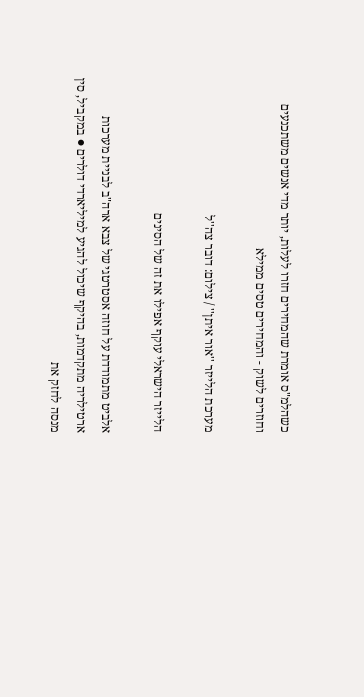כשהלמ"ס אומרת שהמחירים חזרו לעלות, יותר מדי אנשים משתכנעים וחוזרים לשוק - והמחירים טסים ממילא

מערכת הלייזר ''אור איתן'' / צילום: דובר צה''ל

הלייזר הישראלי עוקף אפילו את זה של הסינים

אלביט מתמודדת על חוזה אסטרטגי של צבא ארה"ב לבניית מערכות ארטילריה מתקדמות, בהיקף שיכול להגיע למיליארדי דולרים ● במקביל, סין מנסה לחזק את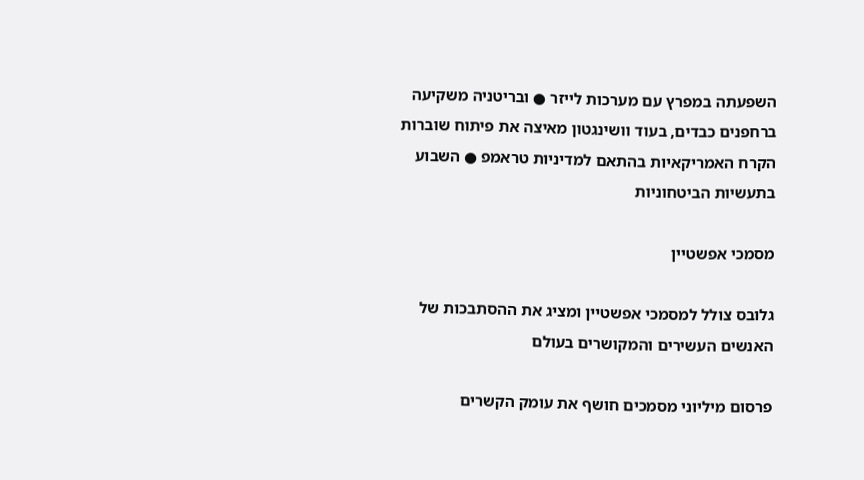השפעתה במפרץ עם מערכות לייזר ● ובריטניה משקיעה ברחפנים כבדים, בעוד וושינגטון מאיצה את פיתוח שוברות הקרח האמריקאיות בהתאם למדיניות טראמפ ● השבוע בתעשיות הביטחוניות

מסמכי אפשטיין

גלובס צולל למסמכי אפשטיין ומציג את ההסתבכות של האנשים העשירים והמקושרים בעולם

פרסום מיליוני מסמכים חושף את עומק הקשרים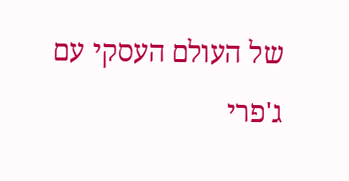של העולם העסקי עם ג'פרי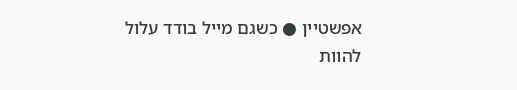אפשטיין ● כשגם מייל בודד עלול להוות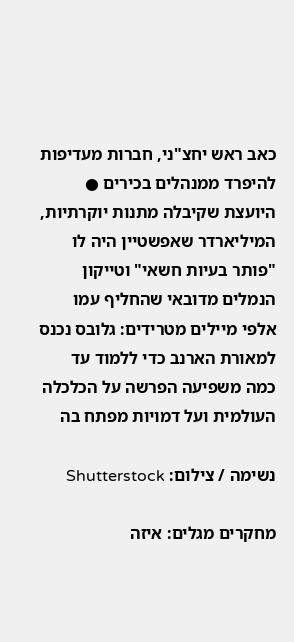כאב ראש יחצ"ני, חברות מעדיפות להיפרד ממנהלים בכירים ● היועצת שקיבלה מתנות יוקרתיות, המיליארדר שאפשטיין היה לו "פותר בעיות חשאי" וטייקון הנמלים מדובאי שהחליף עמו אלפי מיילים מטרידים: גלובס נכנס למאורת הארנב כדי ללמוד עד כמה משפיעה הפרשה על הכלכלה העולמית ועל דמויות מפתח בה

נשימה / צילום: Shutterstock

מחקרים מגלים: איזה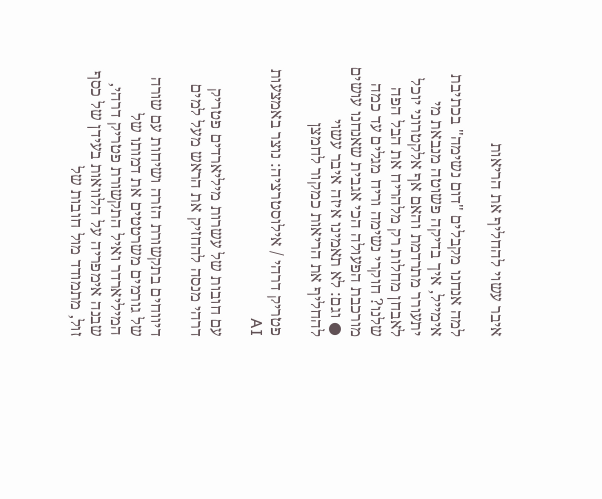איבר עשוי להחליף את הריאות

למה אנחנו מקבלים "דום נשימה" בכתיבת אימייל, איך בדיקה פשוטה מנבאת מי יתעורר מתרדמת והאם אף אלקטרוני יוכל לאבחן מחלות רק מלהריח את הבל הפה שלנו? חוקרי נשימה וריח מגלים עד כמה מורכבת הפעולה הכי אגבית שאנחנו עושים ● וגם: לא תאמינו איזה איבר עשוי להחליף את הריאות כמקור לחמצן

פטריק דרהי / אילוסטרציה: נוצר באמצעות AI

עם חובות של עשרות מיליארדים פטריק דרהי מנסה להחזיק את הראש מעל למים

דיווחים בתקשורת הזרה ושיחות עם שורה של גורמים משרטטים את דמותו של המיליארדר ואיל התקשורת פטריק דרהי, שבנה אימפריה על הלוואות בעידן של כסף זול, מתמודד מול חובות של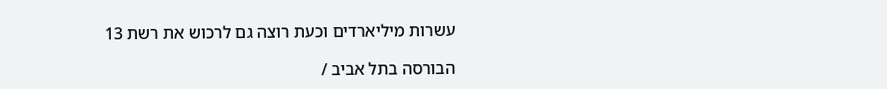עשרות מיליארדים וכעת רוצה גם לרכוש את רשת 13

הבורסה בתל אביב /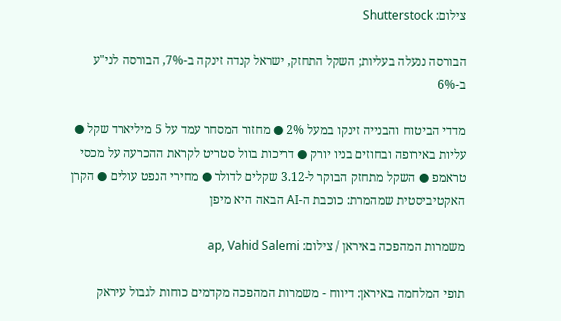צילום: Shutterstock

הבורסה ננעלה בעליות; השקל התחזק, ישראל קנדה זינקה ב-7%, הבורסה לני"ע ב-6%

מדדי הביטוח והבנייה זינקו במעל 2% ● מחזור המסחר עמד על 5 מיליארד שקל ● עליות באירופה ובחוזים בניו יורק ● דריכות בוול סטריט לקראת ההכרעה על מכסי טראמפ ● השקל מתחזק הבוקר ל-3.12 שקלים לדולר ● מחירי הנפט עולים ● הקרן האקטיביסטית שמהמרת: כוכבת ה-AI הבאה היא מיפן

משמרות המהפכה באיראן / צילום: ap, Vahid Salemi

תופי המלחמה באיראן: דיווח - משמרות המהפכה מקדמים כוחות לגבול עיראק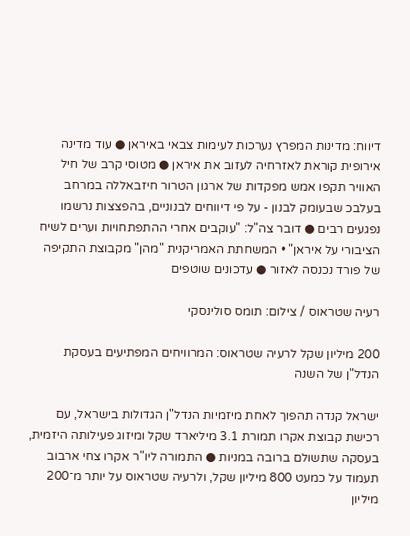דיווח: מדינות המפרץ נערכות לעימות צבאי באיראן ● עוד מדינה אירופית קוראת לאזרחיה לעזוב את איראן ● מטוסי קרב של חיל האוויר תקפו אמש מפקדות של ארגון הטרור חיזבאללה במרחב בעלבכ שבעומק לבנון - על פי דיווחים לבנוניים, בהפצצות נרשמו נפגעים רבים ● דובר צה"ל: "עוקבים אחרי ההתפתחויות וערים לשיח הציבורי על איראן" • המשחתת האמריקנית "מהן" מקבוצת התקיפה של פורד נכנסה לאזור ● עדכונים שוטפים

רעיה שטראוס / צילום: תומס סולינסקי

200 מיליון שקל לרעיה שטראוס: המרוויחים המפתיעים בעסקת הנדל"ן של השנה

ישראל קנדה תהפוך לאחת מיזמיות הנדל"ן הגדולות בישראל, עם רכישת קבוצת אקרו תמורת 3.1 מיליארד שקל ומיזוג פעילותה היזמית, בעסקה שתשולם ברובה במניות ● התמורה ליו"ר אקרו צחי ארבוב תעמוד על כמעט 800 מיליון שקל, ולרעיה שטראוס על יותר מ־200 מיליון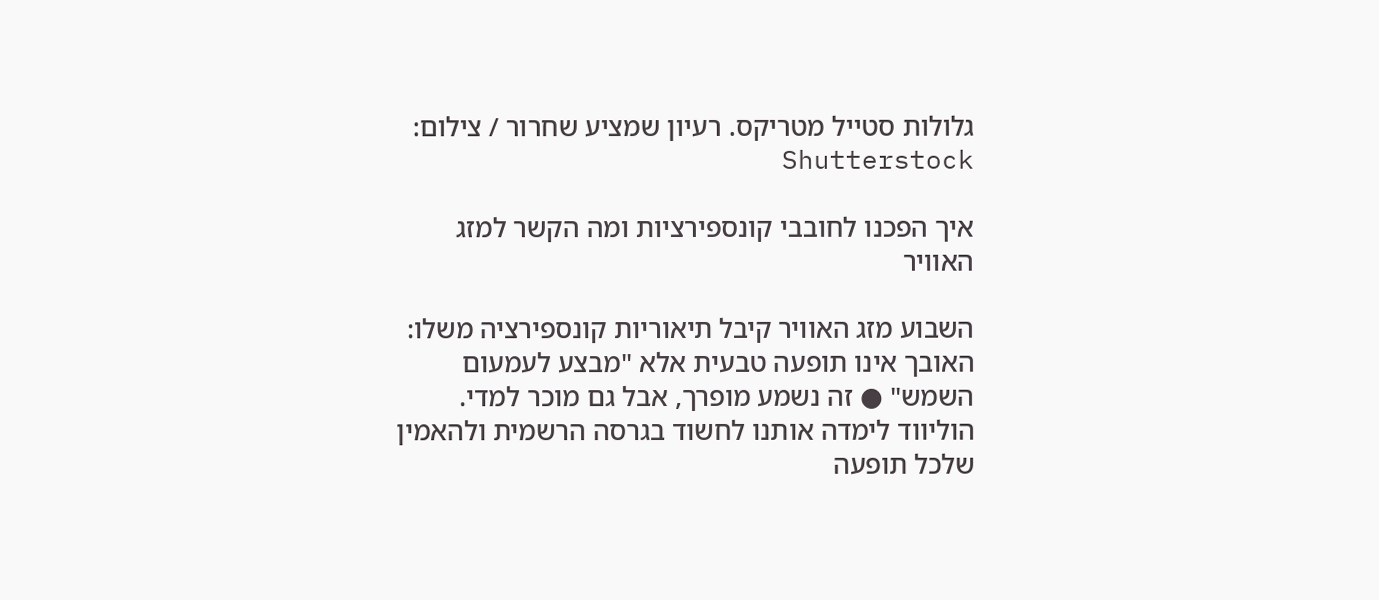גלולות סטייל מטריקס. רעיון שמציע שחרור / צילום: Shutterstock

איך הפכנו לחובבי קונספירציות ומה הקשר למזג האוויר

השבוע מזג האוויר קיבל תיאוריות קונספירציה משלו: האובך אינו תופעה טבעית אלא "מבצע לעמעום השמש" ● זה נשמע מופרך, אבל גם מוכר למדי. הוליווד לימדה אותנו לחשוד בגרסה הרשמית ולהאמין שלכל תופעה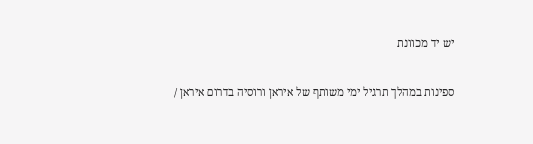יש יד מכוונת

ספינות במהלך תרגיל ימי משותף של איראן ורוסיה בדרום איראן /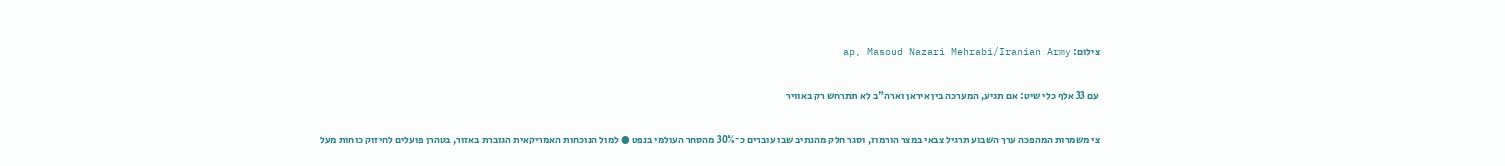צילום: ap, Masoud Nazari Mehrabi/Iranian Army

עם 33 אלף כלי שיט: אם תגיע, המערכה בין איראן וארה"ב לא תתרחש רק באוויר

צי משמרות המהפכה ערך השבוע תרגיל צבאי במצר הורמוז, וסגר חלק מהנתיב שבו עוברים כ־30% מהסחר העולמי בנפט ● למול הנוכחות האמריקאית הגוברת באזור, בטהרן פועלים לחיזוק כוחות מעל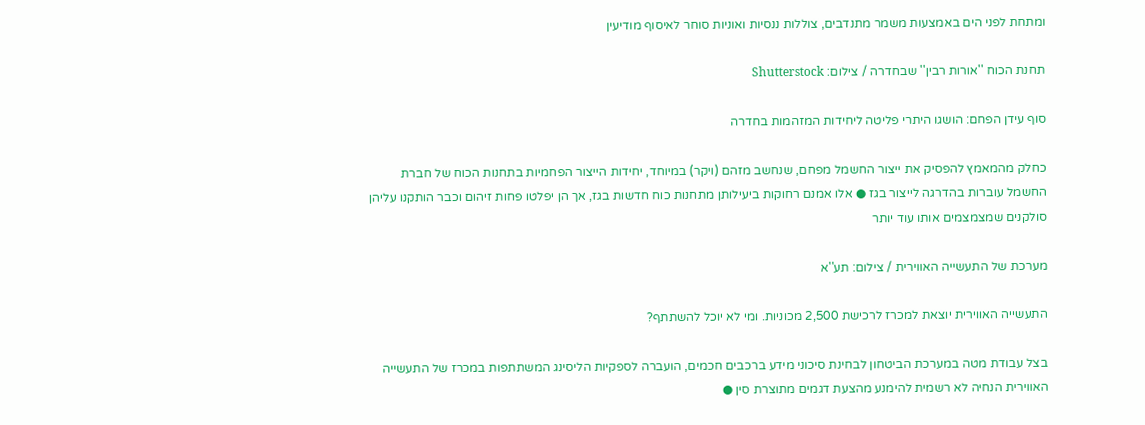ומתחת לפני הים באמצעות משמר מתנדבים, צוללות ננסיות ואוניות סוחר לאיסוף מודיעין

תחנת הכוח ''אורות רבין'' שבחדרה / צילום: Shutterstock

סוף עידן הפחם: הושגו היתרי פליטה ליחידות המזהמות בחדרה

כחלק מהמאמץ להפסיק את ייצור החשמל מפחם, שנחשב מזהם (ויקר) במיוחד, יחידות הייצור הפחמיות בתחנות הכוח של חברת החשמל עוברות בהדרגה לייצור בגז ● אלו אמנם רחוקות ביעילותן מתחנות כוח חדשות בגז, אך הן יפלטו פחות זיהום וכבר הותקנו עליהן סולקנים שמצמצמים אותו עוד יותר

מערכת של התעשייה האווירית / צילום: תע''א

התעשייה האווירית יוצאת למכרז לרכישת 2,500 מכוניות. ומי לא יוכל להשתתף?

בצל עבודת מטה במערכת הביטחון לבחינת סיכוני מידע ברכבים חכמים, הועברה לספקיות הליסינג המשתתפות במכרז של התעשייה האווירית הנחיה לא רשמית להימנע מהצעת דגמים מתוצרת סין ●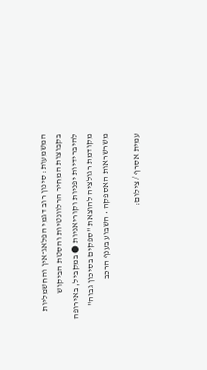המשמעות: סינון רוב דגמי הפלאג־אין והחשמליות בקבוצות המחיר הרלוונטיות והסטת הביקוש להיברידיות יפניות וקוריאניות ● במקביל, באירופה מקודמת רגולציה להוצאת "ספקים בסיכון גבוה" משרשראות האספקה • השבוע בענף הרכב

עמית אסרף / צילום: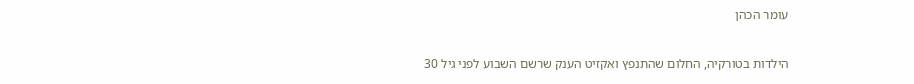עומר הכהן

הילדות בטורקיה, החלום שהתנפץ ואקזיט הענק שרשם השבוע לפני גיל 30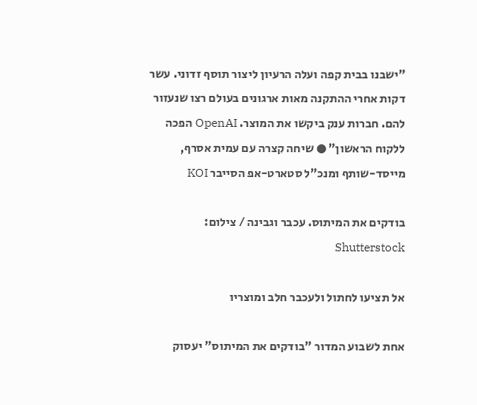"ישבנו בבית קפה ועלה הרעיון ליצור תוסף זדוני. עשר דקות אחרי ההתקנה מאות ארגונים בעולם רצו שנעזור להם. חברות ענק ביקשו את המוצר. OpenAI הפכה ללקוח הראשון" ● שיחה קצרה עם עמית אסרף, מייסד-שותף ומנכ"ל סטארט-אפ הסייבר KOI

בודקים את המיתוס. עכבר וגבינה / צילום: Shutterstock

אל תציעו לחתול ולעכבר חלב ומוצריו

אחת לשבוע המדור "בודקים את המיתוס" יעסוק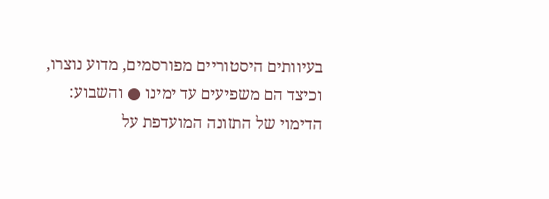בעיוותים היסטוריים מפורסמים, מדוע נוצרו, וכיצד הם משפיעים עד ימינו ● והשבוע: הדימוי של התזונה המועדפת על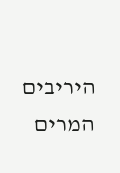היריבים המרים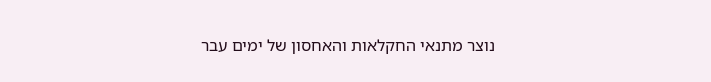נוצר מתנאי החקלאות והאחסון של ימים עבר